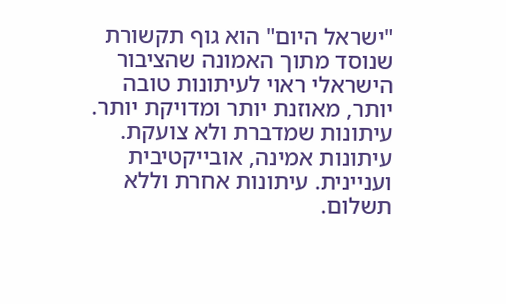"ישראל היום" הוא גוף תקשורת שנוסד מתוך האמונה שהציבור הישראלי ראוי לעיתונות טובה יותר, מאוזנת יותר ומדויקת יותר. עיתונות שמדברת ולא צועקת. עיתונות אמינה, אובייקטיבית ועניינית. עיתונות אחרת וללא תשלום.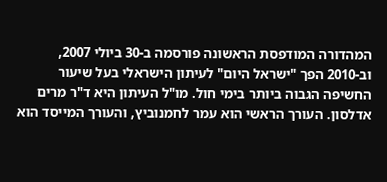המהדורה המודפסת הראשונה פורסמה ב-30 ביולי 2007, וב-2010 הפך "ישראל היום" לעיתון הישראלי בעל שיעור החשיפה הגבוה ביותר בימי חול. מו"ל העיתון היא ד"ר מרים אדלסון. העורך הראשי הוא עמר לחמנוביץ, והעורך המייסד הוא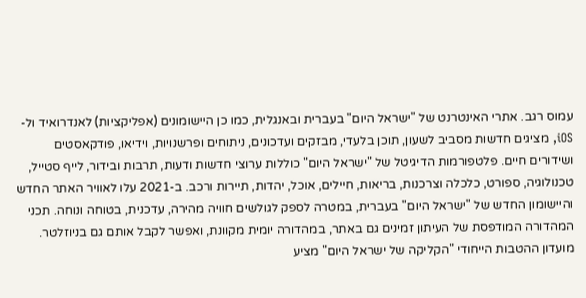עמוס רגב. אתרי האינטרנט של "ישראל היום" בעברית ובאנגלית, כמו כן היישומונים (אפליקציות) לאנדרואיד ול-iOS, מציגים חדשות מסביב לשעון, תוכן בלעדי, מבזקים ועדכונים, ניתוחים ופרשנויות, וידיאו, פודקאסטים ושידורים חיים. פלטפורמות הדיגיטל של "ישראל היום" כוללות ערוצי חדשות ודעות, תרבות ובידור, לייף סטייל, טכנולוגיה, ספורט, כלכלה וצרכנות, בריאות, חיילים, אוכל, יהדות, תיירות ורכב. ב-2021 עלו לאוויר האתר החדש והיישומון החדש של "ישראל היום" בעברית, במטרה לספק לגולשים חוויה מהירה, עדכנית, בטוחה ונוחה. תכני המהדורה המודפסת של העיתון זמינים גם באתר, במהדורה יומית מקוונת, ואפשר לקבל אותם גם בניוזלטר. מועדון ההטבות הייחודי "הקליקה של ישראל היום" מציע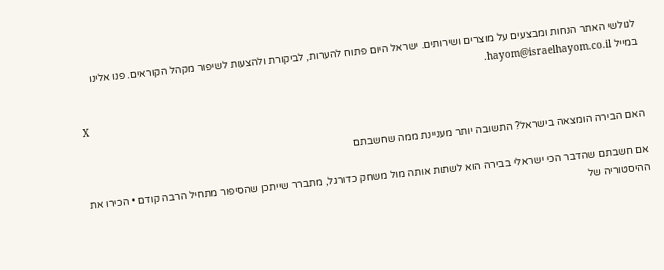לגולשי האתר הנחות ומבצעים על מוצרים ושירותים. ישראל היום פתוח להערות, לביקורת ולהצעות לשיפור מקהל הקוראים. פנו אלינו במייל hayom@israelhayom.co.il.

X

האם הבירה הומצאה בישראל? התשובה יותר מעניינת ממה שחשבתם

אם חשבתם שהדבר הכי ישראלי בבירה הוא לשתות אותה מול משחק כדורגל, מתברר שייתכן שהסיפור מתחיל הרבה קודם • הכירו את ההיסטוריה של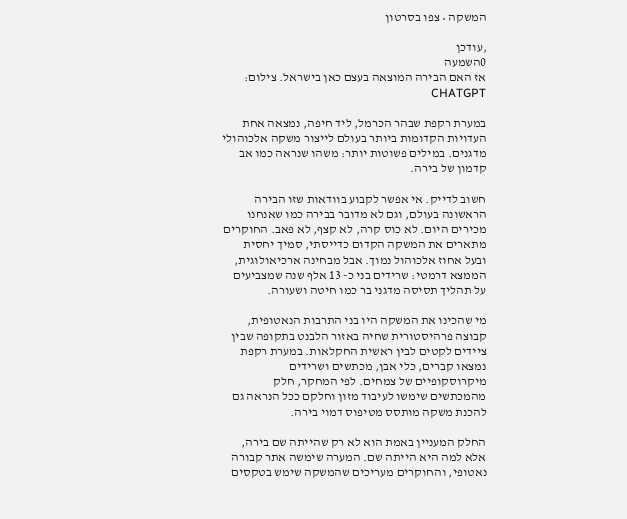המשקה • צפו בסרטון

,עודכן
0השמעה
אז האם הבירה המוצאה בעצם כאן בישראל. צילום: CHATGPT

במערת רקפת שבהר הכרמל, ליד חיפה, נמצאה אחת העדויות הקדומות ביותר בעולם לייצור משקה אלכוהולי מדגנים. במילים פשוטות יותר: משהו שנראה כמו אב קדמון של בירה.

חשוב לדייק. אי אפשר לקבוע בוודאות שזו הבירה הראשונה בעולם, וגם לא מדובר בבירה כמו שאנחנו מכירים היום. לא כוס קרה, לא קצף, לא פאב. החוקרים מתארים את המשקה הקדום כדייסתי, סמיך יחסית ובעל אחוז אלכוהול נמוך. אבל מבחינה ארכיאולוגית, הממצא דרמטי: שרידים בני כ- 13 אלף שנה שמצביעים על תהליך תסיסה מדגני בר כמו חיטה ושעורה.

מי שהכינו את המשקה היו בני התרבות הנאטופית, קבוצה פרהיסטורית שחיה באזור הלבנט בתקופה שבין ציידים לקטים לבין ראשית החקלאות. במערת רקפת נמצאו קברים, כלי אבן, מכתשים ושרידים מיקרוסקופיים של צמחים. לפי המחקר, חלק מהמכתשים שימשו לעיבוד מזון וחלקם ככל הנראה גם להכנת משקה מותסס מטיפוס דמוי בירה.

החלק המעניין באמת הוא לא רק שהייתה שם בירה, אלא למה היא הייתה שם. המערה שימשה אתר קבורה נאטופי, והחוקרים מעריכים שהמשקה שימש בטקסים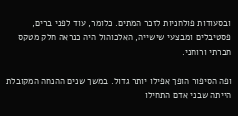ובסעודות פולחניות לזכר המתים. כלומר, עוד לפני ברים, פסטיבלים ומבצעי שישייה, האלכוהול היה כנראה חלק מטקס חברתי ורוחני.

ופה הסיפור הופך אפילו יותר גדול. במשך שנים ההנחה המקובלת הייתה שבני אדם התחילו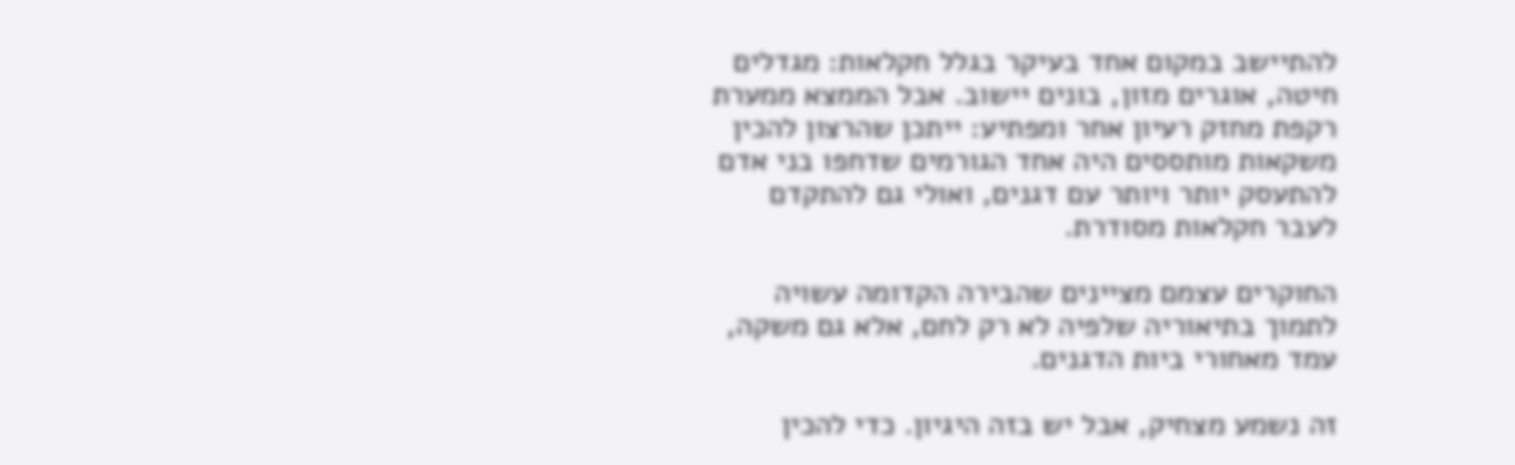להתיישב במקום אחד בעיקר בגלל חקלאות: מגדלים חיטה, אוגרים מזון, בונים יישוב. אבל הממצא ממערת רקפת מחזק רעיון אחר ומפתיע: ייתכן שהרצון להכין משקאות מותססים היה אחד הגורמים שדחפו בני אדם להתעסק יותר ויותר עם דגנים, ואולי גם להתקדם לעבר חקלאות מסודרת.

החוקרים עצמם מציינים שהבירה הקדומה עשויה לתמוך בתיאוריה שלפיה לא רק לחם, אלא גם משקה, עמד מאחורי ביות הדגנים.

זה נשמע מצחיק, אבל יש בזה היגיון. כדי להכין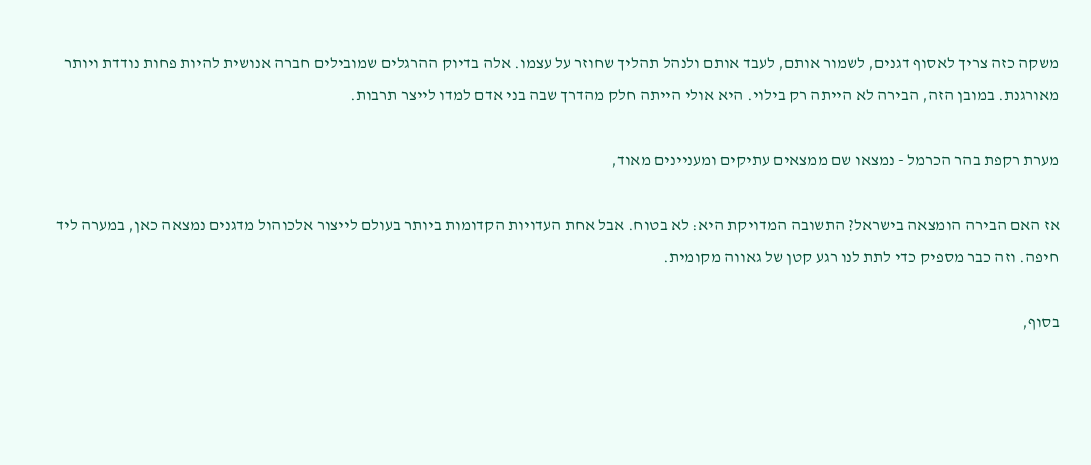משקה כזה צריך לאסוף דגנים, לשמור אותם, לעבד אותם ולנהל תהליך שחוזר על עצמו. אלה בדיוק ההרגלים שמובילים חברה אנושית להיות פחות נודדת ויותר מאורגנת. במובן הזה, הבירה לא הייתה רק בילוי. היא אולי הייתה חלק מהדרך שבה בני אדם למדו לייצר תרבות.

מערת רקפת בהר הכרמל - נמצאו שם ממצאים עתיקים ומעניינים מאוד,

אז האם הבירה הומצאה בישראל? התשובה המדויקת היא: לא בטוח. אבל אחת העדויות הקדומות ביותר בעולם לייצור אלכוהול מדגנים נמצאה כאן, במערה ליד חיפה. וזה כבר מספיק כדי לתת לנו רגע קטן של גאווה מקומית.

בסוף,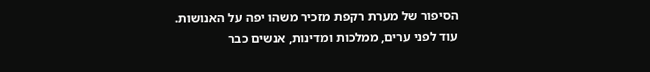הסיפור של מערת רקפת מזכיר משהו יפה על האנושות. עוד לפני ערים, ממלכות ומדינות, אנשים כבר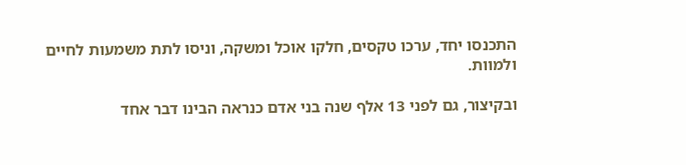התכנסו יחד, ערכו טקסים, חלקו אוכל ומשקה, וניסו לתת משמעות לחיים ולמוות.

ובקיצור, גם לפני 13 אלף שנה בני אדם כנראה הבינו דבר אחד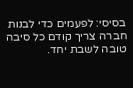בסיסי: לפעמים כדי לבנות חברה צריך קודם כל סיבה טובה לשבת יחד.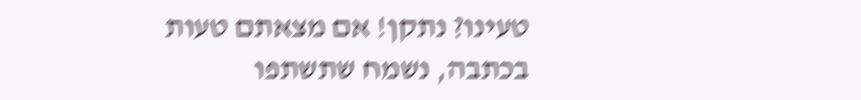טעינו? נתקן! אם מצאתם טעות בכתבה, נשמח שתשתפו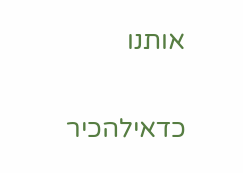אותנו

כדאילהכיר